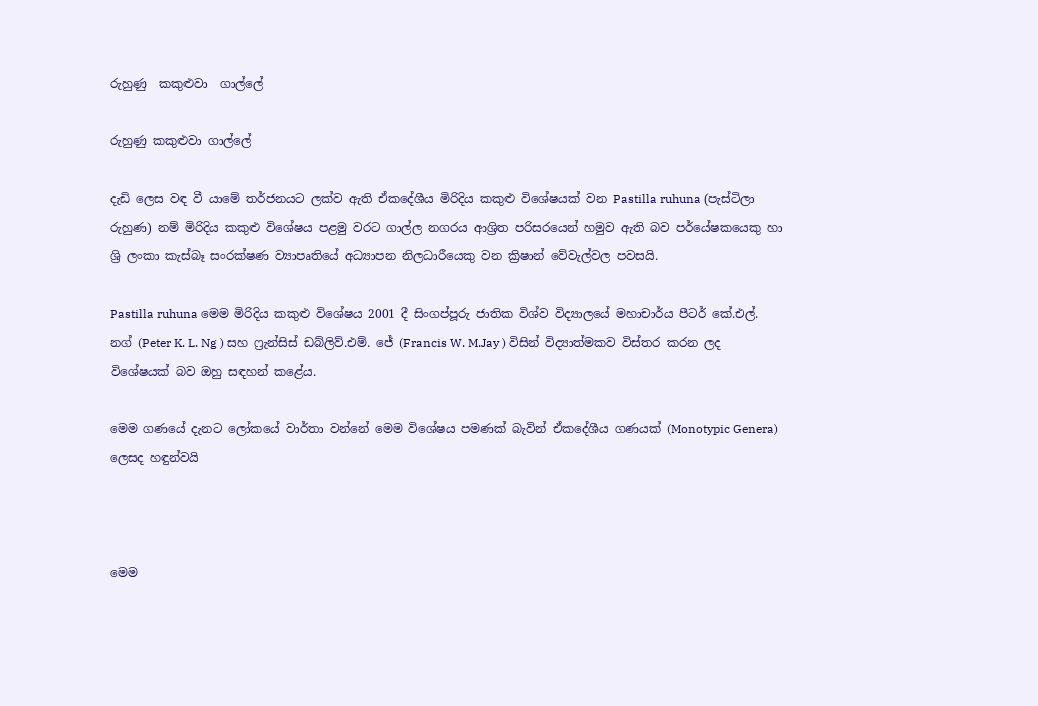රුහුණු  කකුළුවා  ගාල්ලේ

රුහුණු කකුළුවා ගාල්ලේ

දැඩි ලෙස වඳ වී යාමේ තර්ජනයට ලක්ව ඇති ඒකදේශීය මිරිදිය කකුළු විශේෂයක් වන Pastilla ruhuna (පැස්ටිලා රුහුණ) නම් මිරිදිය කකුළු විශේෂය පළමු වරට ගාල්ල නගරය ආශ්‍රිත පරිසරයෙන් හමුව ඇති බව පර්යේෂකයෙකු හා ශ්‍රි ලංකා කැස්බෑ සංරක්ෂණ ව්‍යාපෘතියේ අධ්‍යාපන නිලධාරීයෙකු වන ක්‍රිෂාන් වේවැල්වල පවසයි.

Pastilla ruhuna මෙම මිරිදිය කකුළු විශේෂය 2001 දී සිංගප්පූරු ජාතික විශ්ව විද්‍යාලයේ මහාචාර්ය පීටර් කේ.එල්. නග් (Peter K. L. Ng ) සහ ෆ්‍රැන්සිස් ඩබ්ලිව්.එම්. ජේ (Francis W. M.Jay ) විසින් විද්‍යාත්මකව විස්තර කරන ලද විශේෂයක් බව ඔහු සඳහන් කළේය.

මෙම ගණයේ දැනට ලෝකයේ වාර්තා වන්නේ මෙම විශේෂය පමණක් බැවින් ඒකදේශීය ගණයක් (Monotypic Genera) ලෙසද හඳුන්වයි



මෙම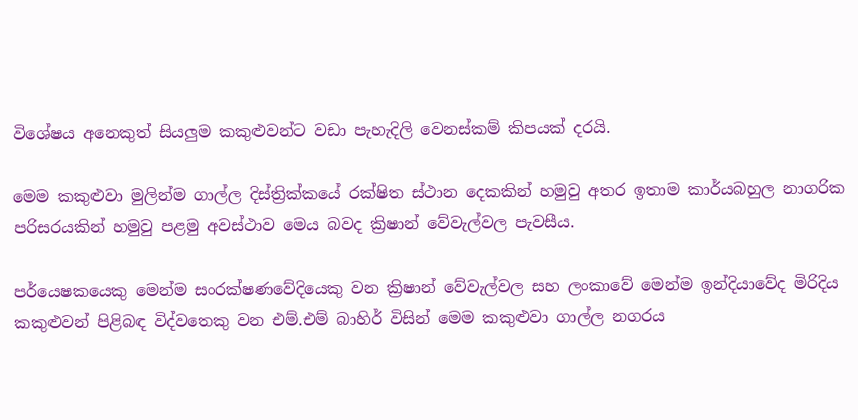විශේෂය අනෙකුත් සියලුම කකුළුවන්ට වඩා පැහැදිලි වෙනස්කම් කිපයක් දරයි.

මෙම කකුළුවා මුලින්ම ගාල්ල දිස්ත්‍රික්කයේ රක්ෂිත ස්ථාන දෙකකින් හමුවු අතර ඉතාම කාර්යබහුල නාගරික පරිසරයකින් හමුවු පළමු අවස්ථාව මෙය බවද ක්‍රිෂාන් වේවැල්වල පැවසීය.

පර්යෙෂකයෙකු මෙන්ම සංරක්ෂණවේදියෙකු වන ක්‍රිෂාන් වේවැල්වල සහ ලංකාවේ මෙන්ම ඉන්දියාවේද මිරිදිය කකුළුවන් පිළිබඳ විද්වතෙකු වන එම්.එම් බාහිර් විසින් මෙම කකුළුවා ගාල්ල නගරය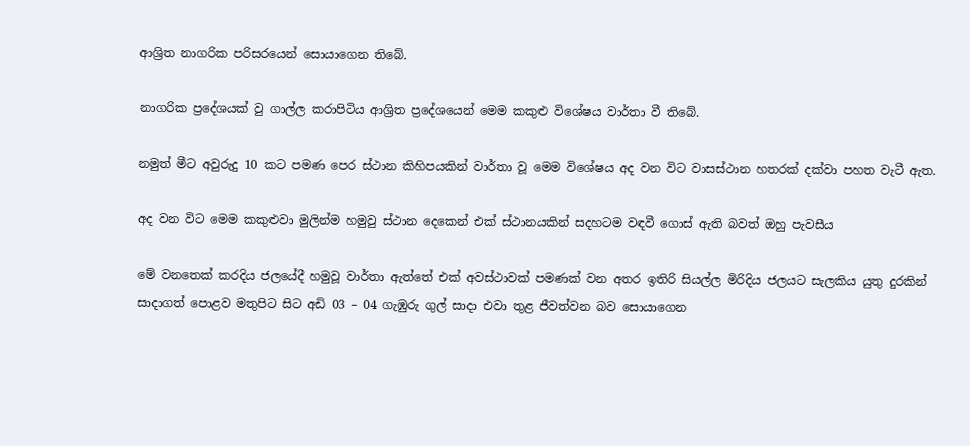ආශ්‍රිත නාගරික පරිසරයෙන් සොයාගෙන තිබේ.

නාගරික ප්‍රදේශයක් වු ගාල්ල කරාපිටිය ආශ්‍රිත ප්‍රදේශයෙන් මෙම කකුළු විශේෂය වාර්තා වී තිබේ.

නමුත් මීට අවුරුදු 10 කට පමණ පෙර ස්ථාන කිහිපයකින් වාර්තා වූ මෙම විශේෂය අද වන විට වාසස්ථාන හතරක් දක්වා පහත වැටී ඇත.

අද වන විට මෙම කකුළුවා මුලින්ම හමුවු ස්ථාන දෙකෙන් එක් ස්ථානයකින් සදහටම වඳවී ගොස් ඇති බවත් ඔහු පැවසීය

මේ වනතෙක් කරදිය ජලයේදී හමුවූ වාර්තා ඇත්තේ එක් අවස්ථාවක් පමණක් වන අතර ඉතිරි සියල්ල මිරිදිය ජලයට සැලකිය යුතු දුරකින් සාදාගත් පොළව මතුපිට සිට අඩි 03 – 04 ගැඹුරු ගුල් සාදා එවා තුළ ජීවත්වන බව සොයාගෙන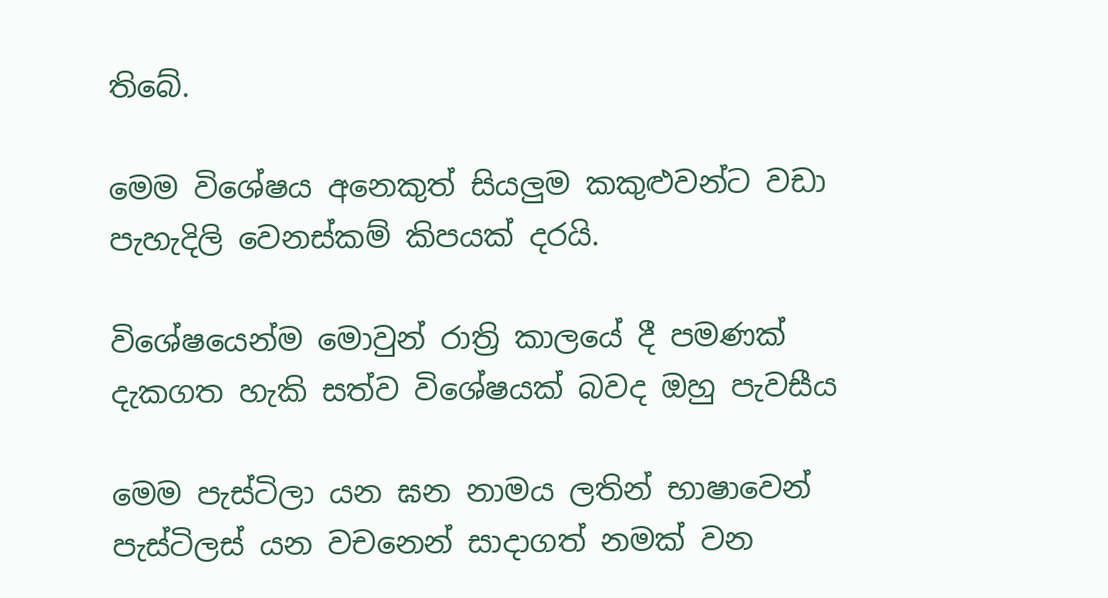තිබේ.

මෙම විශේෂය අනෙකුත් සියලුම කකුළුවන්ට වඩා පැහැදිලි වෙනස්කම් කිපයක් දරයි.

විශේෂයෙන්ම මොවුන් රාත්‍රි කාලයේ දී පමණක් දැකගත හැකි සත්ව විශේෂයක් බවද ඔහු පැවසීය

මෙම පැස්ටිලා යන ඝන නාමය ලතින් භාෂාවෙන් පැස්ටිලස් යන වචනෙන් සාදාගත් නමක් වන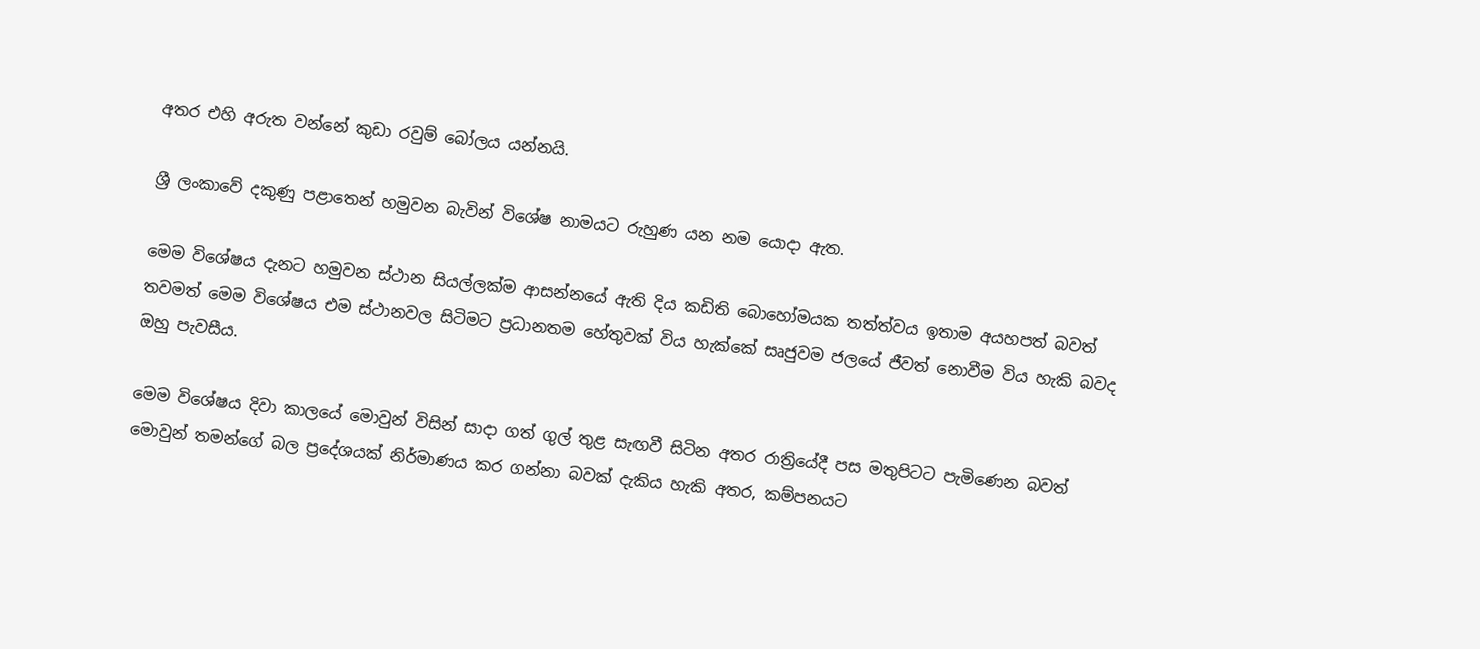අතර එහි අරුත වන්නේ කුඩා රවුම් බෝලය යන්නයි.

ශ්‍රී ලංකාවේ දකුණු පළාතෙන් හමුවන බැවින් විශේෂ නාමයට රුහුණ යන නම යොදා ඇත.

මෙම විශේෂය දැනට හමුවන ස්ථාන සියල්ලක්ම ආසන්නයේ ඇති දිය කඩිති බොහෝමයක තත්ත්වය ඉතාම අයහපත් බවත් තවමත් මෙම විශේෂය එම ස්ථානවල සිටිමට ප්‍රධානතම හේතුවක් විය හැක්කේ සෘජුවම ජලයේ ජීවත් නොවීම විය හැකි බවද ඔහු පැවසීය.

මෙම විශේෂය දිවා කාලයේ මොවුන් විසින් සාදා ගත් ගුල් තුළ සැඟවී සිටින අතර රාත්‍රියේදී පස මතුපිටට පැමිණෙන බවත් මොවුන් තමන්ගේ බල ප්‍රදේශයක් නිර්මාණය කර ගන්නා බවක් දැකිය හැකි අතර, කම්පනයට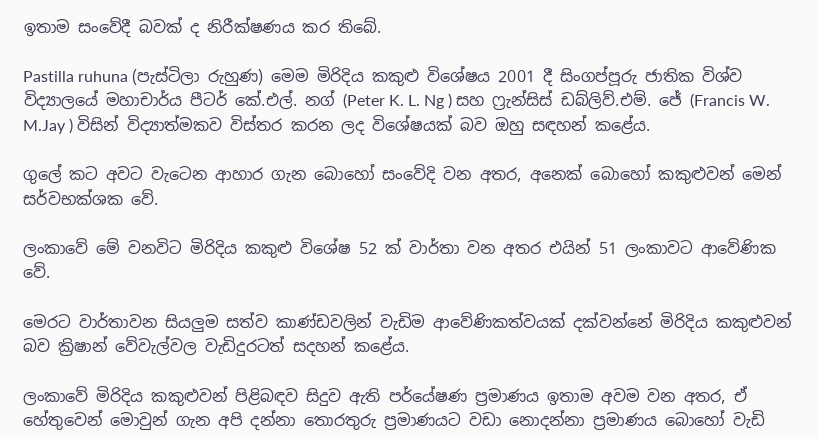ඉතාම සංවේදී බවක් ද නිරීක්ෂණය කර තිබේ.

Pastilla ruhuna (පැස්ටිලා රුහුණ) මෙම මිරිදිය කකුළු විශේෂය 2001 දී සිංගප්පූරු ජාතික විශ්ව විද්‍යාලයේ මහාචාර්ය පීටර් කේ.එල්. නග් (Peter K. L. Ng ) සහ ෆ්‍රැන්සිස් ඩබ්ලිව්.එම්. ජේ (Francis W. M.Jay ) විසින් විද්‍යාත්මකව විස්තර කරන ලද විශේෂයක් බව ඔහු සඳහන් කළේය.

ගුලේ කට අවට වැටෙන ආහාර ගැන බොහෝ සංවේදි වන අතර, අනෙක් බොහෝ කකුළුවන් මෙන් සර්වභක්ශක වේ.

ලංකාවේ මේ වනවිට මිරිදිය කකුළු විශේෂ 52 ක් වාර්තා වන අතර එයින් 51 ලංකාවට ආවේණික වේ.

මෙරට වාර්තාවන සියලුම සත්ව කාණ්ඩවලින් වැඩිම ආවේණිකත්වයක් දක්වන්නේ මිරිදිය කකුළුවන් බව ක්‍රිෂාන් වේවැල්වල වැඩිදුරටත් සදහන් කළේය.

ලංකාවේ මිරිදිය කකුළුවන් පිළිබඳව සිදුව ඇති පර්යේෂණ ප්‍රමාණය ඉතාම අවම වන අතර, ඒ හේතුවෙන් මොවුන් ගැන අපි දන්නා තොරතුරු ප්‍රමාණයට වඩා නොදන්නා ප්‍රමාණය බොහෝ වැඩි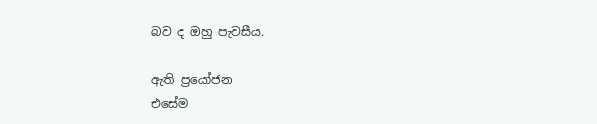බව ද ඔහු පැවසීය.

ඇති ප්‍රයෝජන
එසේම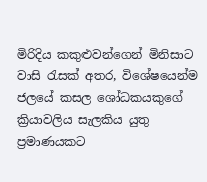මිරිදිය කකුළුවන්ගෙන් මිනිසාට වාසි රැසක් අතර, විශේෂයෙන්ම ජලයේ කසල ශෝධකයකුගේ ක්‍රියාවලිය සැලකිය යුතු ප්‍රමාණයකට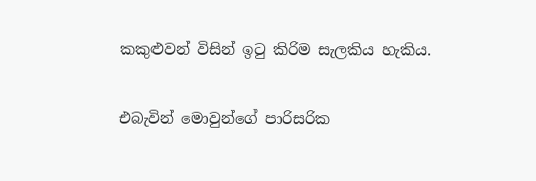කකුළුවන් විසින් ඉටු කිරිම සැලකිය හැකිය.

එබැවින් මොවුන්ගේ පාරිසරික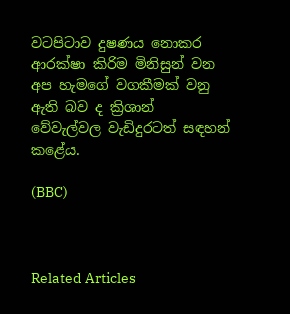වටපිටාව දුෂණය නොකර ආරක්ෂා කිරිම මිනිසුන් වන අප හැමගේ වගකීමක් වනු ඇති බව ද ක්‍රිශාන් වේවැල්වල වැඩිදුරටත් සඳහන් කළේය.

(BBC)



Related Articles